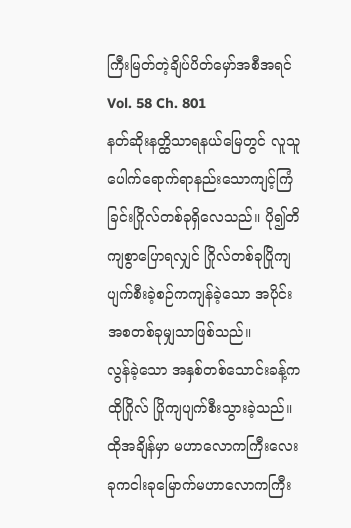ကြီးမြတ်တဲ့ချိပ်ပိတ်မှော်အစီအရင်
Vol. 58 Ch. 801
နတ်ဆိုးနတ္ထိသာရနယ်မြေတွင် လူသူပေါက်ရောက်ရာနည်းသောကျင့်ကြံခြင်းဂြိုလ်တစ်ခုရှိလေသည်။ ပို၍တိကျစွာပြောရလျှင် ဂြိုလ်တစ်ခုပြိုကျပျက်စီးခဲ့စဉ်ကကျန်ခဲ့သော အပိုင်းအစတစ်ခုမျှသာဖြစ်သည်။
လွန်ခဲ့သော အနှစ်တစ်သောင်းခန့်က ထိုဂြိုလ် ပြိုကျပျက်စီးသွားခဲ့သည်။ထိုအချိန်မှာ မဟာလောကကြီးလေးခုကငါးခုမြောက်မဟာလောကကြီး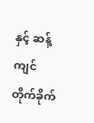နှင့် ဆန့်ကျင်တိုက်ခိုက်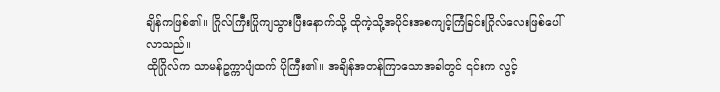ချိန်ကဖြစ်၏။ ဂြိုလ်ကြီးပြိုကျသွားပြီးနောက်သို့ ထိုကဲ့သို့အပိုင်းအစကျင့်ကြံခြင်းဂြိုလ်လေးဖြစ်ပေါ်လာသည်။
ထိုဂြိုလ်က သာမန်ဥက္ကာပျံထက် ပိုကြီး၏။ အချိန်အတန်ကြာသောအခါတွင် ၎င်းက လွင့်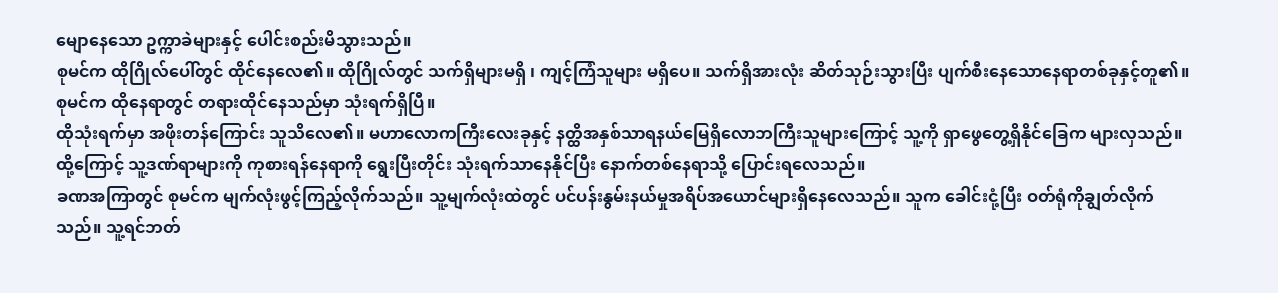မျောနေသော ဥက္ကာခဲများနှင့် ပေါင်းစည်းမိသွားသည်။
စုမင်က ထိုဂြိုလ်ပေါ်တွင် ထိုင်နေလေ၏။ ထိုဂြိုလ်တွင် သက်ရှိများမရှိ ၊ ကျင့်ကြံသူများ မရှိပေ။ သက်ရှိအားလုံး ဆိတ်သုဉ်းသွားပြီး ပျက်စီးနေသောနေရာတစ်ခုနှင့်တူ၏။
စုမင်က ထိုနေရာတွင် တရားထိုင်နေသည်မှာ သုံးရက်ရှိပြီ။
ထိုသုံးရက်မှာ အဖိုးတန်ကြောင်း သူသိလေ၏။ မဟာလောကကြီးလေးခုနှင့် နတ္ထိအနှစ်သာရနယ်မြေရှိလောဘကြီးသူများကြောင့် သူ့ကို ရှာဖွေတွေ့ရှိနိုင်ခြေက များလှသည်။ ထို့ကြောင့် သူ့ဒဏ်ရာများကို ကုစားရန်နေရာကို ရွေးပြီးတိုင်း သုံးရက်သာနေနိုင်ပြီး နောက်တစ်နေရာသို့ ပြောင်းရလေသည်။
ခဏအကြာတွင် စုမင်က မျက်လုံးဖွင့်ကြည့်လိုက်သည်။ သူ့မျက်လုံးထဲတွင် ပင်ပန်းနွမ်းနယ်မှုအရိပ်အယောင်များရှိနေလေသည်။ သူက ခေါင်းငုံ့ပြီး ဝတ်ရုံကိုချွတ်လိုက်သည်။ သူ့ရင်ဘတ်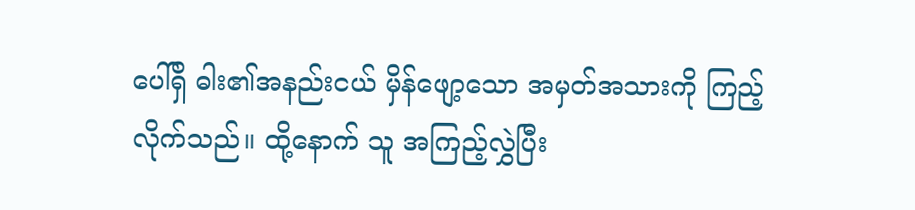ပေါ်ရှိ ဓါး၏အနည်းငယ် မှိန်ဖျော့သော အမှတ်အသားကို ကြည့်လိုက်သည်။ ထို့နောက် သူ အကြည့်လွှဲပြီး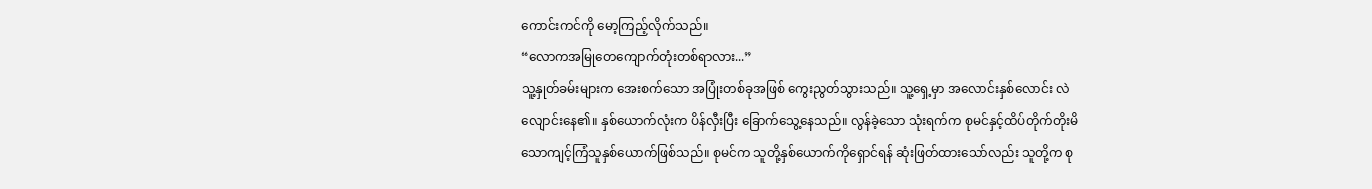ကောင်းကင်ကို မော့ကြည့်လိုက်သည်။
“လောကအမြုတေကျောက်တုံးတစ်ရာလား...”
သူ့နှုတ်ခမ်းများက အေးစက်သော အပြုံးတစ်ခုအဖြစ် ကွေးညွတ်သွားသည်။ သူ့ရှေ့မှာ အလောင်းနှစ်လောင်း လဲလျောင်းနေ၏။ နှစ်ယောက်လုံးက ပိန်လှီးပြီး ခြောက်သွေ့နေသည်။ လွန်ခဲ့သော သုံးရက်က စုမင်နှင့်ထိပ်တိုက်တိုးမိသောကျင့်ကြံသူနှစ်ယောက်ဖြစ်သည်။ စုမင်က သူတို့နှစ်ယောက်ကိုရှောင်ရန် ဆုံးဖြတ်ထားသော်လည်း သူတို့က စု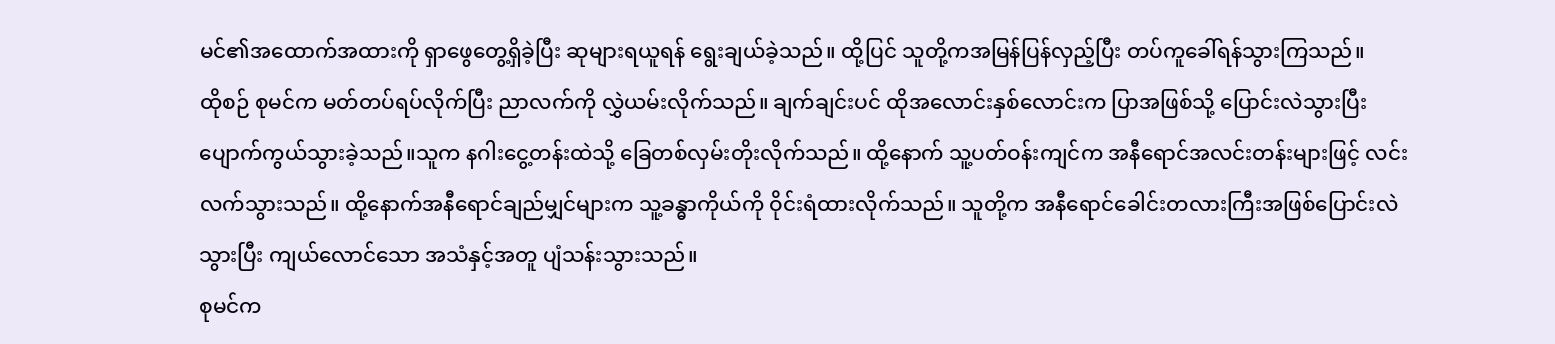မင်၏အထောက်အထားကို ရှာဖွေတွေ့ရှိခဲ့ပြီး ဆုများရယူရန် ရွေးချယ်ခဲ့သည်။ ထို့ပြင် သူတို့ကအမြန်ပြန်လှည့်ပြီး တပ်ကူခေါ်ရန်သွားကြသည်။
ထိုစဉ် စုမင်က မတ်တပ်ရပ်လိုက်ပြီး ညာလက်ကို လွှဲယမ်းလိုက်သည်။ ချက်ချင်းပင် ထိုအလောင်းနှစ်လောင်းက ပြာအဖြစ်သို့ ပြောင်းလဲသွားပြီး ပျောက်ကွယ်သွားခဲ့သည်။သူက နဂါးငွေ့တန်းထဲသို့ ခြေတစ်လှမ်းတိုးလိုက်သည်။ ထို့နောက် သူ့ပတ်ဝန်းကျင်က အနီရောင်အလင်းတန်းများဖြင့် လင်းလက်သွားသည်။ ထို့နောက်အနီရောင်ချည်မျှင်များက သူ့ခန္ဓာကိုယ်ကို ဝိုင်းရံထားလိုက်သည်။ သူတို့က အနီရောင်ခေါင်းတလားကြီးအဖြစ်ပြောင်းလဲသွားပြီး ကျယ်လောင်သော အသံနှင့်အတူ ပျံသန်းသွားသည်။
စုမင်က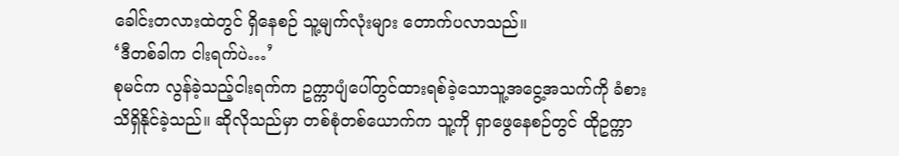ခေါင်းတလားထဲတွင် ရှိနေစဉ် သူ့မျက်လုံးများ တောက်ပလာသည်။
‘ဒီတစ်ခါက ငါးရက်ပဲ…’
စုမင်က လွန်ခဲ့သည့်ငါးရက်က ဥက္ကာပျံပေါ်တွင်ထားရစ်ခဲ့သောသူ့အငွေ့အသက်ကို ခံစားသိရှိနိုင်ခဲ့သည်။ ဆိုလိုသည်မှာ တစ်စုံတစ်ယောက်က သူ့ကို ရှာဖွေနေစဉ်တွင် ထိုဥက္ကာ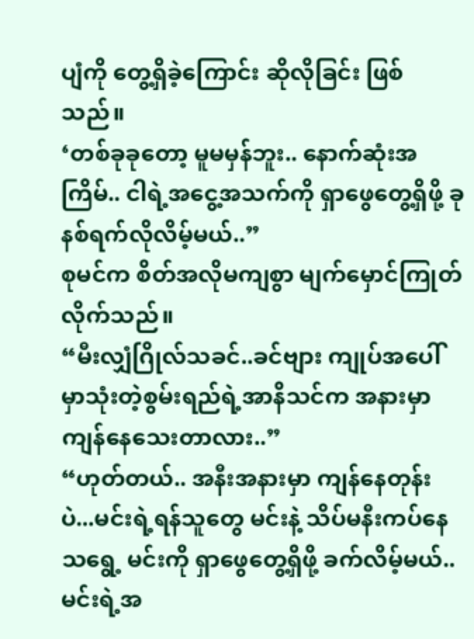ပျံကို တွေ့ရှိခဲ့ကြောင်း ဆိုလိုခြင်း ဖြစ်သည်။
‘တစ်ခုခုတော့ မူမမှန်ဘူး.. နောက်ဆုံးအကြိမ်.. ငါရဲ့အငွေ့အသက်ကို ရှာဖွေတွေ့ရှိဖို့ ခုနစ်ရက်လိုလိမ့်မယ်..”
စုမင်က စိတ်အလိုမကျစွာ မျက်မှောင်ကြုတ်လိုက်သည်။
“မီးလျှံဂြိုလ်သခင်..ခင်ဗျား ကျုပ်အပေါ်မှာသုံးတဲ့စွမ်းရည်ရဲ့အာနိသင်က အနားမှာကျန်နေသေးတာလား..”
“ဟုတ်တယ်.. အနီးအနားမှာ ကျန်နေတုန်းပဲ...မင်းရဲ့ရန်သူတွေ မင်းနဲ့ သိပ်မနီးကပ်နေသရွေ့ မင်းကို ရှာဖွေတွေ့ရှိဖို့ ခက်လိမ့်မယ်..မင်းရဲ့အ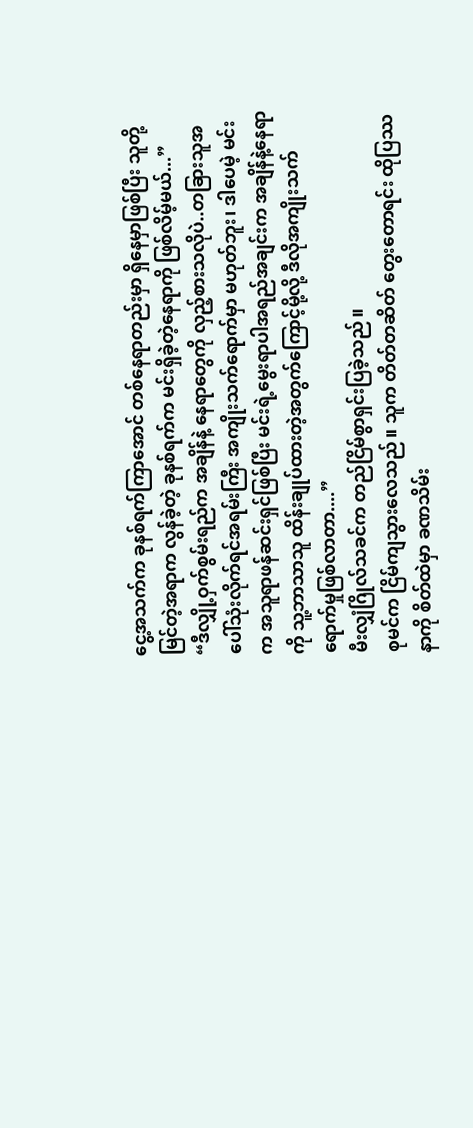ငွေ့အသက်က ခုနစ်ရက်ကြာအောင် တစ်နေရာတည်းမှာ ရှိနေမှာဖြစ်ပြီး သူတို့မြင်တဲ့အရာက လွန်ခဲ့တဲ့ ခုနစ်ရက်က မင်းရှိခဲ့တဲ့နေရာကို ဖြစ်လိမ့်မယ်...”
“ဒီလျှို့ဝှက်စွမ်းရည်က အချိန်နဲ့ နေရာတွေကို လှည့်စားသလိုပဲ..တခြားသူအပေါ်သုံးလိုက်ရင်အရမ်းကြီး အကျိုးသက်ရောက်မှာ မဟုတ်ဘူး၊ ဒါပေမဲ့ မင်းက အသူရာဖန်ဆင်းရှင်ဖြစ်ပြီး မင်းရဲ့မွေးရာပါအရည်အချင်းက အချိန်နဲ့နေရာကို သူ့ဘာသာသူ ထိန်းချုပ်ထားတဲ့အတွက်ကြောင့်မို့လို့ ဒီလိုအကျိုးသက်ရောက်မှုဖြစ်လာတာ....”
မီးလျှံဂြိုလ်သခင်က တည်ငြိမ်စွာရှင်းပြခဲ့သည်။
စုမင်က ငြိမ်ကျသွားလေသည်။ သူက တိတ်တဆိတ် တွေးတောရင်း ထိုပြဿနာကို စိတ်ထဲမှာ ခဏသိမ်း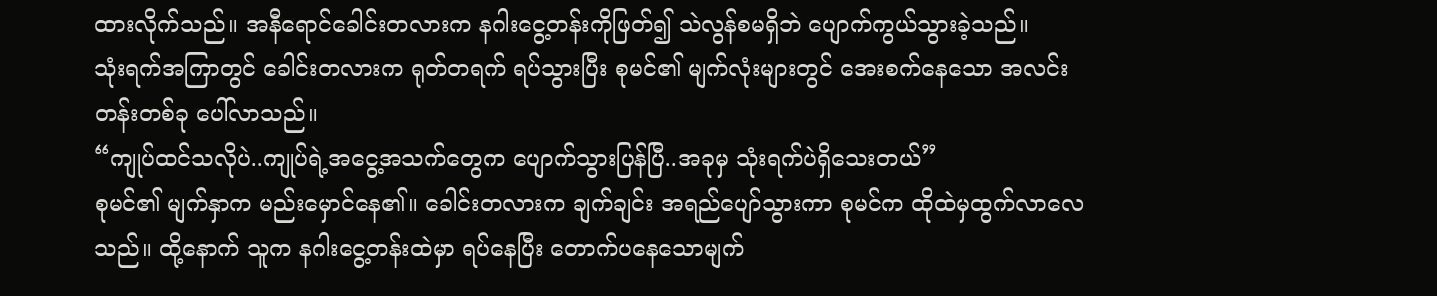ထားလိုက်သည်။ အနီရောင်ခေါင်းတလားက နဂါးငွေ့တန်းကိုဖြတ်၍ သဲလွန်စမရှိဘဲ ပျောက်ကွယ်သွားခဲ့သည်။
သုံးရက်အကြာတွင် ခေါင်းတလားက ရုတ်တရက် ရပ်သွားပြီး စုမင်၏ မျက်လုံးများတွင် အေးစက်နေသော အလင်းတန်းတစ်ခု ပေါ်လာသည်။
“ကျုပ်ထင်သလိုပဲ..ကျုပ်ရဲ့အငွေ့အသက်တွေက ပျောက်သွားပြန်ပြီ..အခုမှ သုံးရက်ပဲရှိသေးတယ်”
စုမင်၏ မျက်နှာက မည်းမှောင်နေ၏။ ခေါင်းတလားက ချက်ချင်း အရည်ပျော်သွားကာ စုမင်က ထိုထဲမှထွက်လာလေသည်။ ထို့နောက် သူက နဂါးငွေ့တန်းထဲမှာ ရပ်နေပြီး တောက်ပနေသောမျက်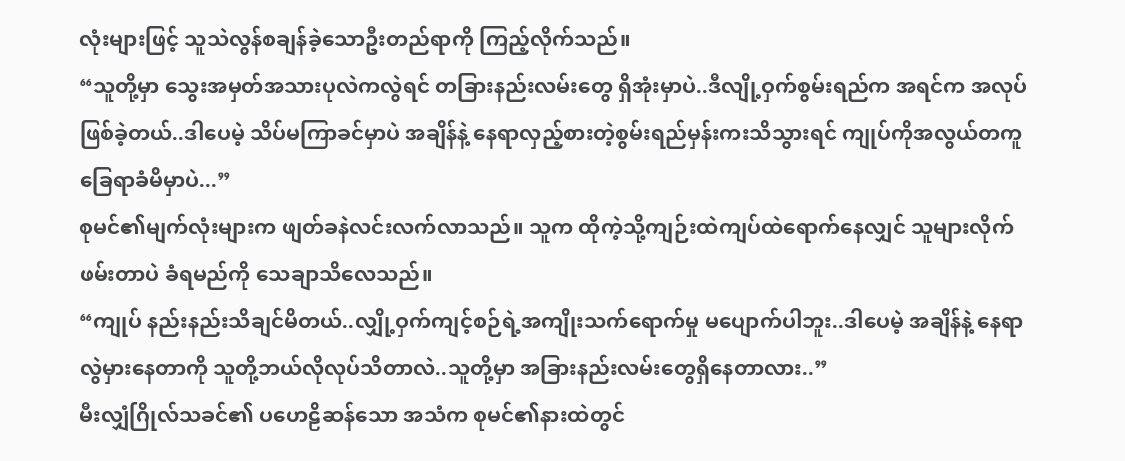လုံးများဖြင့် သူသဲလွန်စချန်ခဲ့သောဦးတည်ရာကို ကြည့်လိုက်သည်။
“သူတို့မှာ သွေးအမှတ်အသားပုလဲကလွဲရင် တခြားနည်းလမ်းတွေ ရှိအုံးမှာပဲ..ဒီလျို့ဝှက်စွမ်းရည်က အရင်က အလုပ်ဖြစ်ခဲ့တယ်..ဒါပေမဲ့ သိပ်မကြာခင်မှာပဲ အချိန်နဲ့ နေရာလှည့်စားတဲ့စွမ်းရည်မှန်းကးသိသွားရင် ကျုပ်ကိုအလွယ်တကူ ခြေရာခံမိမှာပဲ...”
စုမင်၏မျက်လုံးများက ဖျတ်ခနဲလင်းလက်လာသည်။ သူက ထိုကဲ့သို့ကျဉ်းထဲကျပ်ထဲရောက်နေလျှင် သူများလိုက်ဖမ်းတာပဲ ခံရမည်ကို သေချာသိလေသည်။
“ကျုပ် နည်းနည်းသိချင်မိတယ်..လျှို့ဝှက်ကျင့်စဉ်ရဲ့အကျိုးသက်ရောက်မှု မပျောက်ပါဘူး..ဒါပေမဲ့ အချိန်နဲ့ နေရာ လွဲမှားနေတာကို သူတို့ဘယ်လိုလုပ်သိတာလဲ..သူတို့မှာ အခြားနည်းလမ်းတွေရှိနေတာလား..”
မီးလျှံဂြိုလ်သခင်၏ ပဟေဠိဆန်သော အသံက စုမင်၏နားထဲတွင်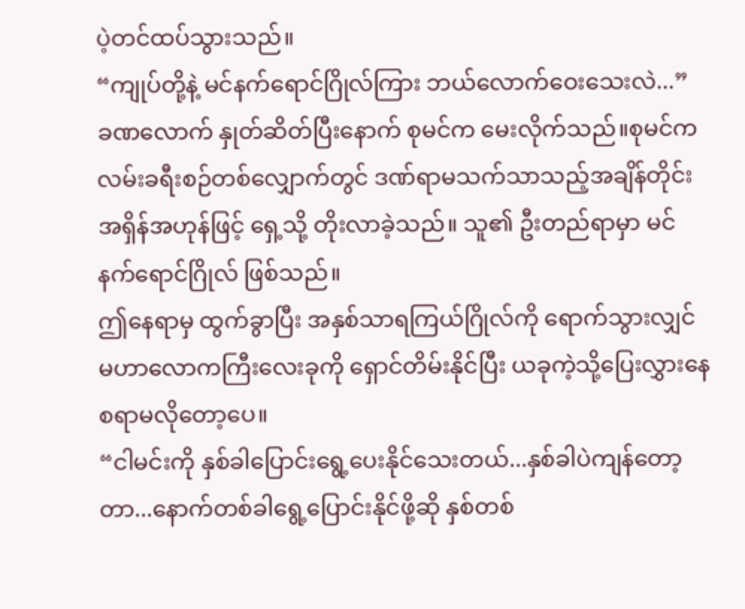ပဲ့တင်ထပ်သွားသည်။
“ကျုပ်တို့နဲ့ မင်နက်ရောင်ဂြိုလ်ကြား ဘယ်လောက်ဝေးသေးလဲ...”
ခဏလောက် နှုတ်ဆိတ်ပြီးနောက် စုမင်က မေးလိုက်သည်။စုမင်က လမ်းခရီးစဉ်တစ်လျှောက်တွင် ဒဏ်ရာမသက်သာသည့်အချိန်တိုင်း အရှိန်အဟုန်ဖြင့် ရှေ့သို့ တိုးလာခဲ့သည်။ သူ၏ ဦးတည်ရာမှာ မင်နက်ရောင်ဂြိုလ် ဖြစ်သည်။
ဤနေရာမှ ထွက်ခွာပြီး အနှစ်သာရကြယ်ဂြိုလ်ကို ရောက်သွားလျှင် မဟာလောကကြီးလေးခုကို ရှောင်တိမ်းနိုင်ပြီး ယခုကဲ့သို့ပြေးလွှားနေစရာမလိုတော့ပေ။
“ငါမင်းကို နှစ်ခါပြောင်းရွေ့ပေးနိုင်သေးတယ်...နှစ်ခါပဲကျန်တော့တာ...နောက်တစ်ခါရွေ့ပြောင်းနိုင်ဖို့ဆို နှစ်တစ်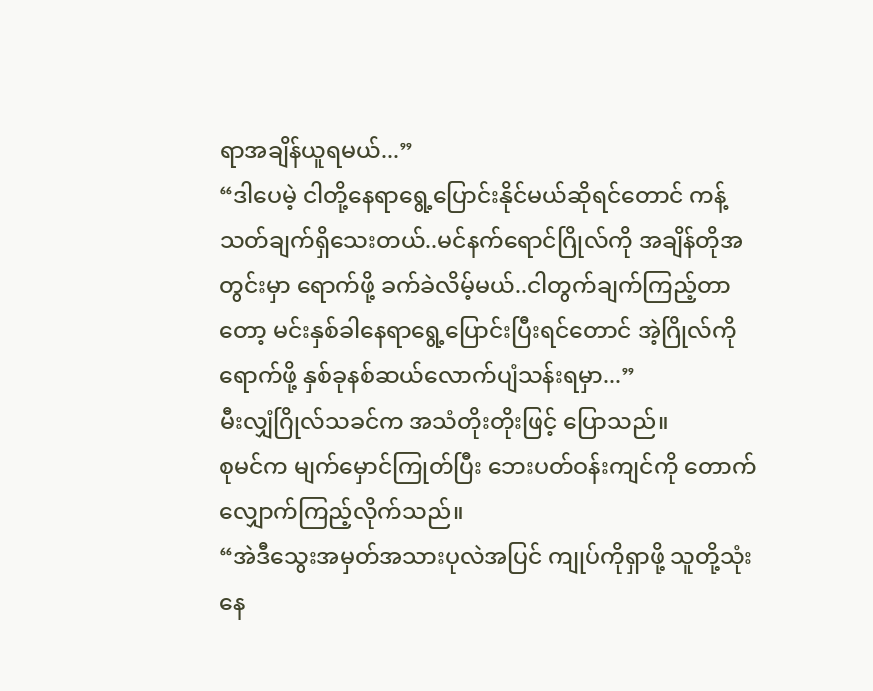ရာအချိန်ယူရမယ်...”
“ဒါပေမဲ့ ငါတို့နေရာရွေ့ပြောင်းနိုင်မယ်ဆိုရင်တောင် ကန့်သတ်ချက်ရှိသေးတယ်..မင်နက်ရောင်ဂြိုလ်ကို အချိန်တိုအတွင်းမှာ ရောက်ဖို့ ခက်ခဲလိမ့်မယ်..ငါတွက်ချက်ကြည့်တာတော့ မင်းနှစ်ခါနေရာရွေ့ပြောင်းပြီးရင်တောင် အဲ့ဂြိုလ်ကိုရောက်ဖို့ နှစ်ခုနစ်ဆယ်လောက်ပျံသန်းရမှာ...”
မီးလျှံဂြိုလ်သခင်က အသံတိုးတိုးဖြင့် ပြောသည်။
စုမင်က မျက်မှောင်ကြုတ်ပြီး ဘေးပတ်ဝန်းကျင်ကို တောက်လျှောက်ကြည့်လိုက်သည်။
“အဲဒီသွေးအမှတ်အသားပုလဲအပြင် ကျုပ်ကိုရှာဖို့ သူတို့သုံးနေ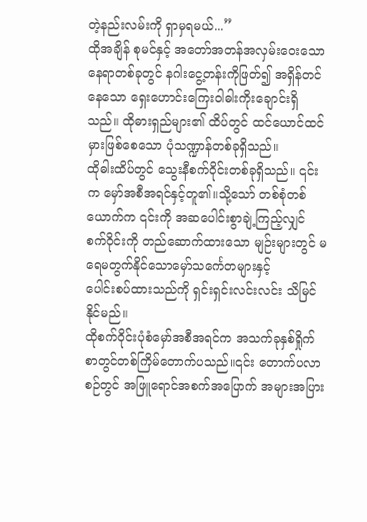တဲ့နည်းလမ်းကို ရှာမှရမယ်...”
ထိုအချိန် စုမင်နှင့် အတော်အတန်အလှမ်းဝေးသော နေရာတစ်ခုတွင် နဂါးငွေ့တန်းကိုဖြတ်၍ အရှိန်တင်နေသော ရှေးဟောင်းကြေးဝါဓါးကိုးချောင်းရှိသည်။ ထိုဓားရှည်များ၏ ထိပ်တွင် ထင်ယောင်ထင်မှားဖြစ်စေသော ပုံသဏ္ဍာန်တစ်ခုရှိသည်။
ထိုဓါးထိပ်တွင် သွေးနီစက်ဝိုင်းတစ်ခုရှိသည်။ ၎င်းက မှော်အစီအရင်နှင့်တူ၏။သို့သော် တစ်စုံတစ်ယောက်က ၎င်းကို အဆပေါင်းစွာချဲ့ကြည့်လျှင် စက်ဝိုင်းကို တည်ဆောက်ထားသော မျဉ်းများတွင် မရေမတွက်နိုင်သောမှော်သင်္ကေတများနှင့်
ပေါင်းစပ်ထားသည်ကို ရှင်းရှင်းလင်းလင်း သိမြင်နိုင်မည်။
ထိုစက်ဝိုင်းပုံစံမှော်အစီအရင်က အသက်ခုနှစ်ရှိုက်စာတွင်တစ်ကြိမ်တောက်ပသည်။၎င်း တောက်ပလာစဉ်တွင် အဖြူရောင်အစက်အပြောက် အများအပြား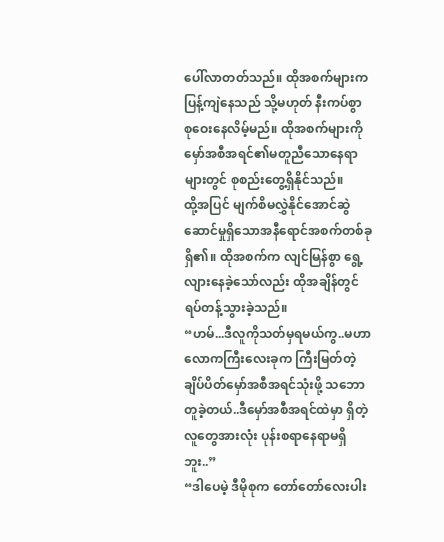ပေါ်လာတတ်သည်။ ထိုအစက်များက ပြန့်ကျဲနေသည် သို့မဟုတ် နီးကပ်စွာ စုဝေးနေလိမ့်မည်။ ထိုအစက်များကို မှော်အစီအရင်၏မတူညီသောနေရာများတွင် စုစည်းတွေ့ရှိနိုင်သည်။
ထို့အပြင် မျက်စိမလွှဲနိုင်အောင်ဆွဲဆောင်မှုရှိသောအနီရောင်အစက်တစ်ခု ရှိ၏။ ထိုအစက်က လျင်မြန်စွာ ရွေ့လျားနေခဲ့သော်လည်း ထိုအချိန်တွင် ရပ်တန့်သွားခဲ့သည်။
“ဟမ်...ဒီလူကိုသတ်မှရမယ်ကွ..မဟာလောကကြီးလေးခုက ကြီးမြတ်တဲ့ချိပ်ပိတ်မှော်အစီအရင်သုံးဖို့ သဘောတူခဲ့တယ်..ဒီမှော်အစီအရင်ထဲမှာ ရှိတဲ့ လူတွေအားလုံး ပုန်းစရာနေရာမရှိဘူး..”
“ဒါပေမဲ့ ဒီမိုစုက တော်တော်လေးပါး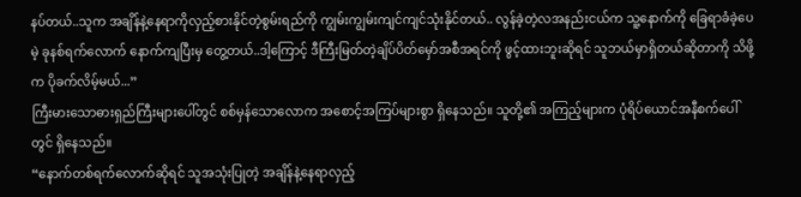နပ်တယ်..သူက အချိန်နဲ့နေရာကိုလှည့်စားနိုင်တဲ့စွမ်းရည်ကို ကျွမ်းကျွမ်းကျင်ကျင်သုံးနိုင်တယ်.. လွန်ခဲ့တဲ့လအနည်းငယ်က သူ့နောက်ကို ခြေရာခံခဲ့ပေမဲ့ ခုနစ်ရက်လောက် နောက်ကျပြီးမှ တွေ့တယ်..ဒါ့ကြောင့် ဒီကြီးမြတ်တဲ့ချိပ်ပိတ်မှော်အစီအရင်ကို ဖွင့်ထားဘူးဆိုရင် သူဘယ်မှာရှိတယ်ဆိုတာကို သိဖို့က ပိုခက်လိမ့်မယ်...”
ကြီးမားသောဓားရှည်ကြီးများပေါ်တွင် စစ်မှန်သောလောက အစောင့်အကြပ်များစွာ ရှိနေသည်။ သူတို့၏ အကြည့်များက ပုံရိပ်ယောင်အနီစက်ပေါ်တွင် ရှိနေသည်။
“နောက်တစ်ရက်လောက်ဆိုရင် သူအသုံးပြုတဲ့ အချိန်နဲ့နေရာလှည့်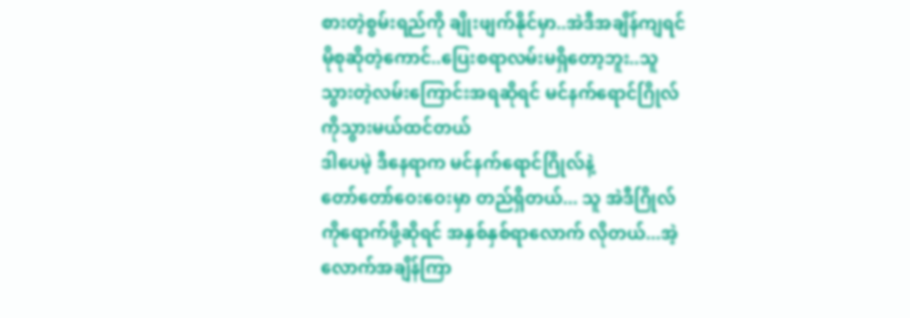စားတဲ့စွမ်းရည်ကို ချိုးဖျက်နိုင်မှာ..အဲဒီအချိန်ကျရင် မိုစုဆိုတဲ့ကောင်..ပြေးစရာလမ်းမရှိတော့ဘူး..သူသွားတဲ့လမ်းကြောင်းအရဆိုရင် မင်နက်ရောင်ဂြိုလ်ကိုသွားမယ်ထင်တယ်
ဒါပေမဲ့ ဒီနေရာက မင်နက်ရောင်ဂြိုလ်နဲ့
တော်တော်ဝေးဝေးမှာ တည်ရှိတယ်... သူ အဲဒီဂြိုလ်ကိုရောက်ဖို့ဆိုရင် အနှစ်နှစ်ရာလောက် လိုတယ်...အဲ့လောက်အချိန်ကြာ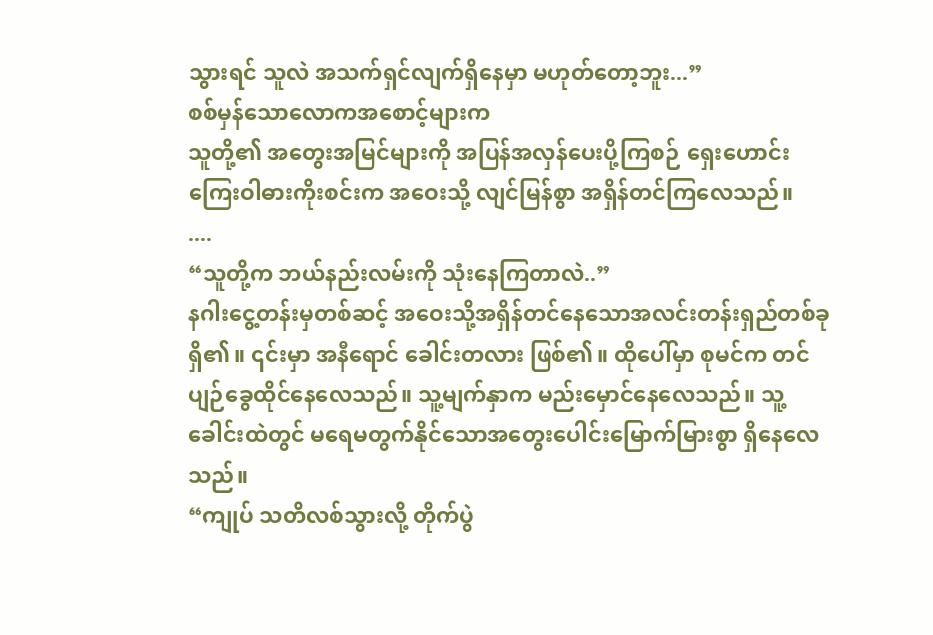သွားရင် သူလဲ အသက်ရှင်လျက်ရှိနေမှာ မဟုတ်တော့ဘူး...”
စစ်မှန်သောလောကအစောင့်များက
သူတို့၏ အတွေးအမြင်များကို အပြန်အလှန်ပေးပို့ကြစဉ် ရှေးဟောင်း
ကြေးဝါဓားကိုးစင်းက အဝေးသို့ လျင်မြန်စွာ အရှိန်တင်ကြလေသည်။
....
“သူတို့က ဘယ်နည်းလမ်းကို သုံးနေကြတာလဲ..”
နဂါးငွေ့တန်းမှတစ်ဆင့် အဝေးသို့အရှိန်တင်နေသောအလင်းတန်းရှည်တစ်ခု ရှိ၏။ ၎င်းမှာ အနီရောင် ခေါင်းတလား ဖြစ်၏။ ထိုပေါ်မှာ စုမင်က တင်ပျဉ်ခွေထိုင်နေလေသည်။ သူ့မျက်နှာက မည်းမှောင်နေလေသည်။ သူ့ခေါင်းထဲတွင် မရေမတွက်နိုင်သောအတွေးပေါင်းမြောက်မြားစွာ ရှိနေလေသည်။
“ကျုပ် သတိလစ်သွားလို့ တိုက်ပွဲ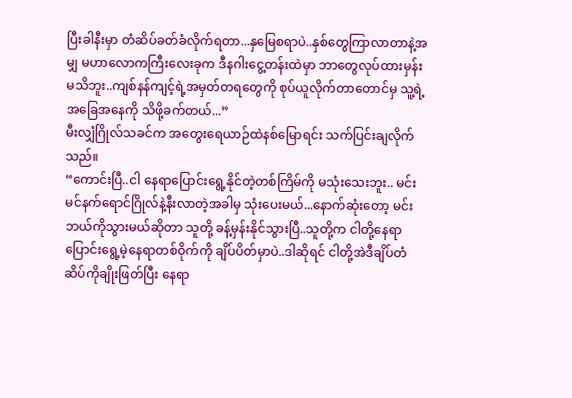ပြီးခါနီးမှာ တံဆိပ်ခတ်ခံလိုက်ရတာ...နှမြေစရာပဲ..နှစ်တွေကြာလာတာနဲ့အမျှ မဟာလောကကြီးလေးခုက ဒီနဂါးငွေ့တန်းထဲမှာ ဘာတွေလုပ်ထားမှန်းမသိဘူး..ကျစ်နန်ကျင့်ရဲ့အမှတ်တရတွေကို စုပ်ယူလိုက်တာတောင်မှ သူ့ရဲ့အခြေအနေကို သိဖို့ခက်တယ်...”
မီးလျှံဂြိုလ်သခင်က အတွေးရေယာဉ်ထဲနစ်မြောရင်း သက်ပြင်းချလိုက်သည်။
“ကောင်းပြီ..ငါ နေရာပြောင်းရွေ့နိုင်တဲ့တစ်ကြိမ်ကို မသုံးသေးဘူး.. မင်း မင်နက်ရောင်ဂြိုလ်နဲ့နီးလာတဲ့အခါမှ သုံးပေးမယ်...နောက်ဆုံးတော့ မင်းဘယ်ကိုသွားမယ်ဆိုတာ သူတို့ ခန့်မှန်းနိုင်သွားပြီ..သူတို့က ငါတို့နေရာပြောင်းရွေ့မဲ့နေရာတစ်ဝိုက်ကို ချိပ်ပိတ်မှာပဲ..ဒါဆိုရင် ငါတို့အဲဒီချိပ်တံဆိပ်ကိုချိုးဖြတ်ပြီး နေရာ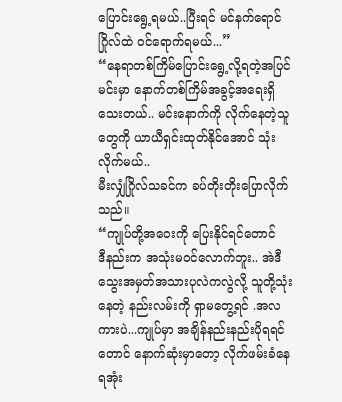ပြောင်းရွေ့ရမယ်..ပြီးရင် မင်နက်ရောင်ဂြိုလ်ထဲ ဝင်ရောက်ရမယ်...”
“နေရာတစ်ကြိမ်ပြောင်းရွေ့လို့ရတဲ့အပြင် မင်းမှာ နောက်တစ်ကြိမ်အခွင့်အရေးရှိသေးတယ်.. မင်းနောက်ကို လိုက်နေတဲ့သူတွေကို ယာယီရှင်းထုတ်နိုင်အောင် သုံးလိုက်မယ်..
မီးလျှံဂြိုလ်သခင်က ခပ်တိုးတိုးပြောလိုက်သည်။
“ကျုပ်တို့အဝေးကို ပြေးနိုင်ရင်တောင်
ဒီနည်းက အသုံးမဝင်လောက်ဘူး.. အဲဒီသွေးအမှတ်အသားပုလဲကလွဲလို့ သူတို့သုံးနေတဲ့ နည်းလမ်းကို ရှာမတွေ့ရင် .အလကားပဲ...ကျုပ်မှာ အချိန်နည်းနည်းပိုရရင်တောင် နောက်ဆုံးမှာတော့ လိုက်ဖမ်းခံနေရအုံး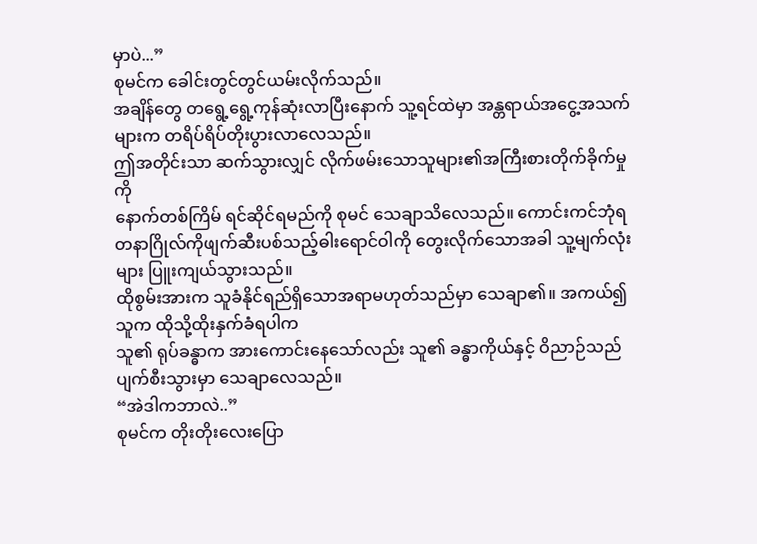မှာပဲ...”
စုမင်က ခေါင်းတွင်တွင်ယမ်းလိုက်သည်။
အချိန်တွေ တရွေ့ရွေ့ကုန်ဆုံးလာပြီးနောက် သူ့ရင်ထဲမှာ အန္တရာယ်အငွေ့အသက်များက တရိပ်ရိပ်တိုးပွားလာလေသည်။
ဤအတိုင်းသာ ဆက်သွားလျှင် လိုက်ဖမ်းသောသူများ၏အကြီးစားတိုက်ခိုက်မှုကို
နောက်တစ်ကြိမ် ရင်ဆိုင်ရမည်ကို စုမင် သေချာသိလေသည်။ ကောင်းကင်ဘုံရတနာဂြိုလ်ကိုဖျက်ဆီးပစ်သည့်ဓါးရောင်ဝါကို တွေးလိုက်သောအခါ သူ့မျက်လုံးများ ပြူးကျယ်သွားသည်။
ထိုစွမ်းအားက သူခံနိုင်ရည်ရှိသောအရာမဟုတ်သည်မှာ သေချာ၏။ အကယ်၍ သူက ထိုသို့ထိုးနှက်ခံရပါက
သူ၏ ရုပ်ခန္ဓာက အားကောင်းနေသော်လည်း သူ၏ ခန္ဓာကိုယ်နှင့် ဝိညာဉ်သည် ပျက်စီးသွားမှာ သေချာလေသည်။
“အဲဒါကဘာလဲ..”
စုမင်က တိုးတိုးလေးပြော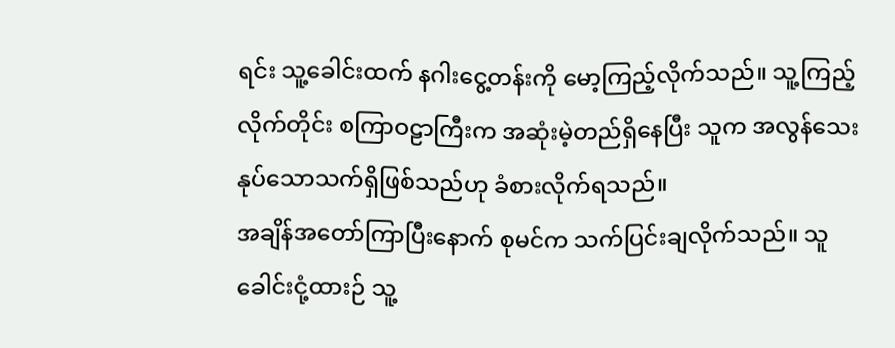ရင်း သူ့ခေါင်းထက် နဂါးငွေ့တန်းကို မော့ကြည့်လိုက်သည်။ သူ့ကြည့်လိုက်တိုင်း စကြာဝဠာကြီးက အဆုံးမဲ့တည်ရှိနေပြီး သူက အလွန်သေးနုပ်သောသက်ရှိဖြစ်သည်ဟု ခံစားလိုက်ရသည်။
အချိန်အတော်ကြာပြီးနောက် စုမင်က သက်ပြင်းချလိုက်သည်။ သူ ခေါင်းငုံ့ထားဉ် သူ့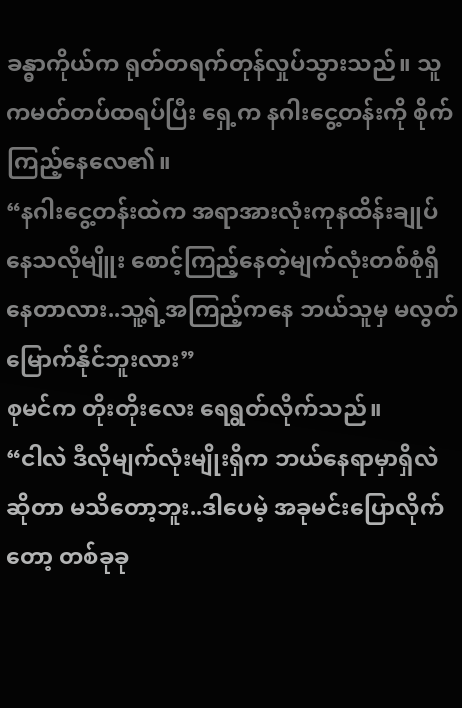ခန္ဓာကိုယ်က ရုတ်တရက်တုန်လှုပ်သွားသည်။ သူကမတ်တပ်ထရပ်ပြီး ရှေ့က နဂါးငွေ့တန်းကို စိုက်ကြည့်နေလေ၏။
“နဂါးငွေ့တန်းထဲက အရာအားလုံးကုနထိန်းချုပ်နေသလိုမျိူး စောင့်ကြည့်နေတဲ့မျက်လုံးတစ်စုံရှိနေတာလား..သူ့ရဲ့အကြည့်ကနေ ဘယ်သူမှ မလွတ်မြောက်နိုင်ဘူးလား”
စုမင်က တိုးတိုးလေး ရေရွတ်လိုက်သည်။
“ငါလဲ ဒီလိုမျက်လုံးမျိုးရှိက ဘယ်နေရာမှာရှိလဲဆိုတာ မသိတော့ဘူး..ဒါပေမဲ့ အခုမင်းပြောလိုက်တော့ တစ်ခုခု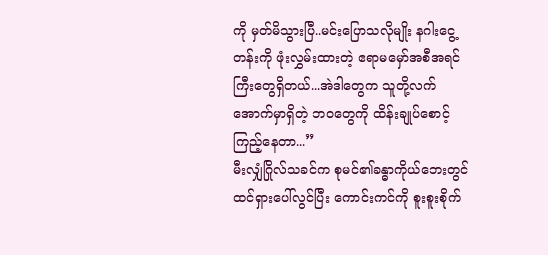ကို မှတ်မိသွားပြီ..မင်းပြောသလိုမျိုး နဂါးငွေ့တန်းကို ဖုံးလွှမ်းထားတဲ့ ဧရာမမှော်အစီအရင်ကြီးတွေရှိတယ်...အဲဒါတွေက သူတို့လက်အောက်မှာရှိတဲ့ ဘဝတွေကို ထိန်းချုပ်စောင့်ကြည့်နေတာ...”
မီးလျှံဂြိုလ်သခင်က စုမင်၏ခန္ဓာကိုယ်ဘေးတွင် ထင်ရှားပေါ်လွင်ပြီး ကောင်းကင်ကို စူးစူးစိုက်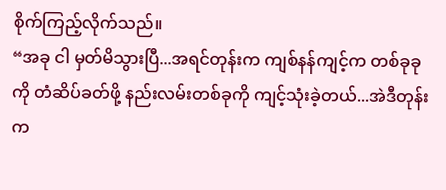စိုက်ကြည့်လိုက်သည်။
“အခု ငါ မှတ်မိသွားပြီ...အရင်တုန်းက ကျစ်နန်ကျင့်က တစ်ခုခုကို တံဆိပ်ခတ်ဖို့ နည်းလမ်းတစ်ခုကို ကျင့်သုံးခဲ့တယ်...အဲဒီတုန်းက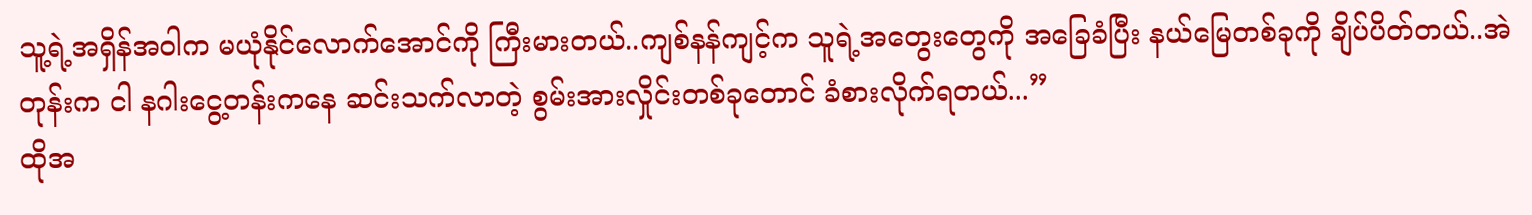သူ့ရဲ့အရှိန်အဝါက မယုံနိုင်လောက်အောင်ကို ကြီးမားတယ်..ကျစ်နန်ကျင့်က သူရဲ့အတွေးတွေကို အခြေခံပြီး နယ်မြေတစ်ခုကို ချိပ်ပိတ်တယ်..အဲတုန်းက ငါ နဂါးငွေ့တန်းကနေ ဆင်းသက်လာတဲ့ စွမ်းအားလှိုင်းတစ်ခုတောင် ခံစားလိုက်ရတယ်...”
ထိုအ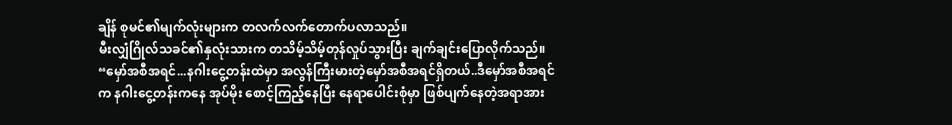ချိန် စုမင်၏မျက်လုံးများက တလက်လက်တောက်ပလာသည်။
မီးလျှံဂြိုလ်သခင်၏နှလုံးသားက တသိမ့်သိမ့်တုန်လှုပ်သွားပြီး ချက်ချင်းပြောလိုက်သည်။
“မှော်အစီအရင်...နဂါးငွေ့တန်းထဲမှာ အလွန်ကြီးမားတဲ့မှော်အစီအရင်ရှိတယ်..ဒီမှော်အစီအရင်က နဂါးငွေ့တန်းကနေ အုပ်မိုး စောင့်ကြည့်နေပြီး နေရာပေါင်းစုံမှာ ဖြစ်ပျက်နေတဲ့အရာအား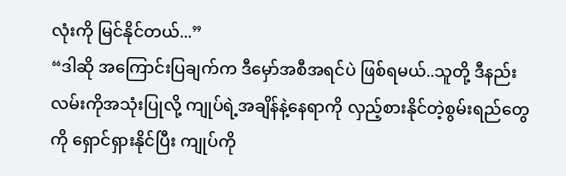လုံးကို မြင်နိုင်တယ်...”
“ဒါဆို အကြောင်းပြချက်က ဒီမှော်အစီအရင်ပဲ ဖြစ်ရမယ်..သူတို့ ဒီနည်းလမ်းကိုအသုံးပြုလို့ ကျုပ်ရဲ့အချိန်နဲ့နေရာကို လှည့်စားနိုင်တဲ့စွမ်းရည်တွေကို ရှောင်ရှားနိုင်ပြီး ကျုပ်ကို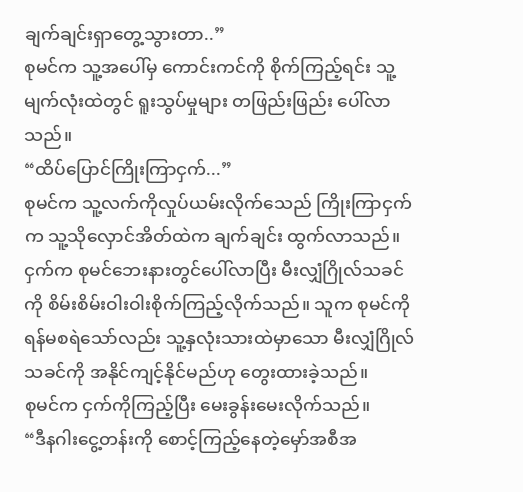ချက်ချင်းရှာတွေ့သွားတာ..”
စုမင်က သူ့အပေါ်မှ ကောင်းကင်ကို စိုက်ကြည့်ရင်း သူ့မျက်လုံးထဲတွင် ရူးသွပ်မှုများ တဖြည်းဖြည်း ပေါ်လာသည်။
“ထိပ်ပြောင်ကြိုးကြာငှက်...”
စုမင်က သူ့လက်ကိုလှုပ်ယမ်းလိုက်သေည် ကြိုးကြာငှက်က သူ့သိုလှောင်အိတ်ထဲက ချက်ချင်း ထွက်လာသည်။ ငှက်က စုမင်ဘေးနားတွင်ပေါ်လာပြီး မီးလျှံဂြိုလ်သခင်ကို စိမ်းစိမ်းဝါးဝါးစိုက်ကြည့်လိုက်သည်။ သူက စုမင်ကို ရန်မစရဲသော်လည်း သူ့နှလုံးသားထဲမှာသော မီးလျှံဂြိုလ်သခင်ကို အနိုင်ကျင့်နိုင်မည်ဟု တွေးထားခဲ့သည်။
စုမင်က ငှက်ကိုကြည့်ပြီး မေးခွန်းမေးလိုက်သည်။
“ဒီနဂါးငွေ့တန်းကို စောင့်ကြည့်နေတဲ့မှော်အစီအ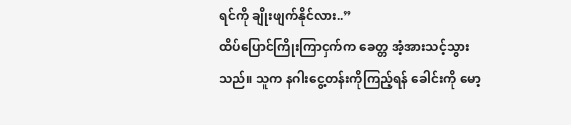ရင်ကို ချိုးဖျက်နိုင်လား..”
ထိပ်ပြောင်ကြိုးကြာငှက်က ခေတ္တ အံ့အားသင့်သွားသည်။ သူက နဂါးငွေ့တန်းကိုကြည့်ရန် ခေါင်းကို မော့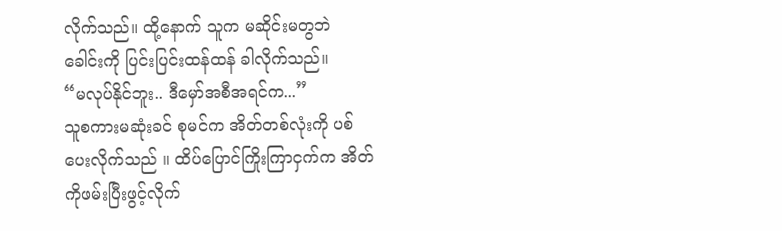လိုက်သည်။ ထို့နောက် သူက မဆိုင်းမတွဘဲ ခေါင်းကို ပြင်းပြင်းထန်ထန် ခါလိုက်သည်။
“မလုပ်နိုင်ဘူး.. ဒီမှော်အစီအရင်က...”
သူစကားမဆုံးခင် စုမင်က အိတ်တစ်လုံးကို ပစ် ပေးလိုက်သည် ။ ထိပ်ပြောင်ကြိုးကြာငှက်က အိတ်ကိုဖမ်းပြီးဖွင့်လိုက်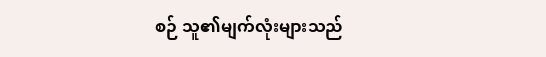စဉ် သူ၏မျက်လုံးများသည်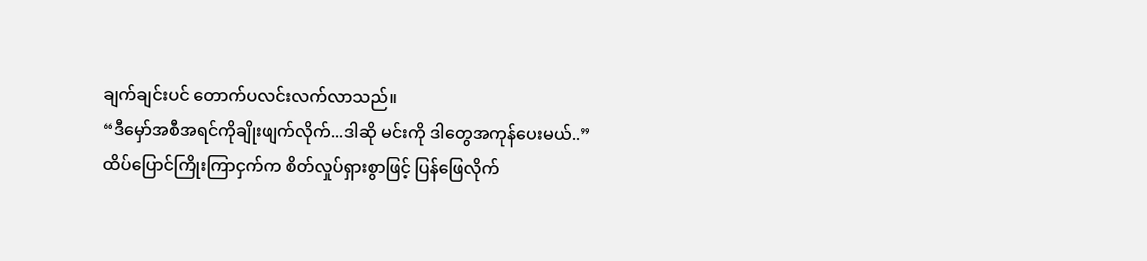ချက်ချင်းပင် တောက်ပလင်းလက်လာသည်။
“ဒီမှော်အစီအရင်ကိုချိုးဖျက်လိုက်...ဒါဆို မင်းကို ဒါတွေအကုန်ပေးမယ်..”
ထိပ်ပြောင်ကြိုးကြာငှက်က စိတ်လှုပ်ရှားစွာဖြင့် ပြန်ဖြေလိုက်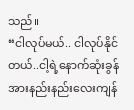သည်။
“ငါလုပ်မယ်.. ငါလုပ်နိုင်တယ်..ငါ့ရဲ့နောက်ဆုံးခွန်အားနည်းနည်းလေးကျန်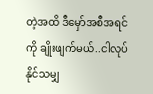တဲ့အထိ ဒီမှော်အစီအရင်ကို ချိုးဖျက်မယ်..ငါလုပ်နိုင်သမျှ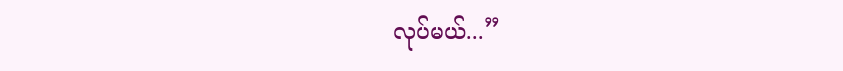လုပ်မယ်...”